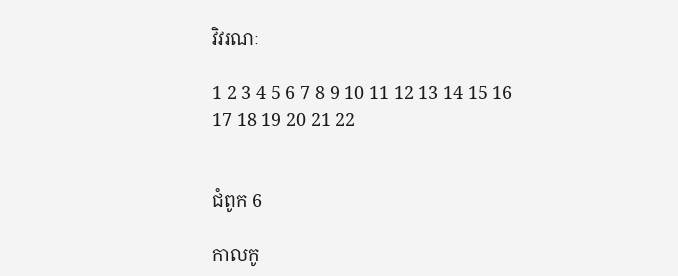វិវរណៈ

1 2 3 4 5 6 7 8 9 10 11 12 13 14 15 16 17 18 19 20 21 22


ជំពូក 6

កាលកូ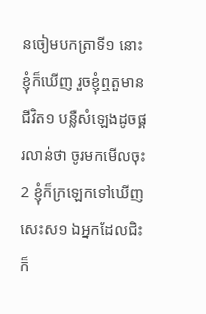នចៀមបកត្រាទី១ នោះខ្ញុំក៏ឃើញ រួចខ្ញុំឮតួមានជីវិត១ បន្លឺសំឡេងដូចផ្គរ‌លាន់ថា ចូរមកមើលចុះ
2 ខ្ញុំក៏ក្រឡេកទៅឃើញសេះស១ ឯអ្នកដែលជិះក៏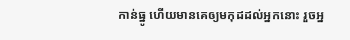កាន់ធ្នូ ហើយមានគេឲ្យមកុដដល់អ្នកនោះ រួចអ្ន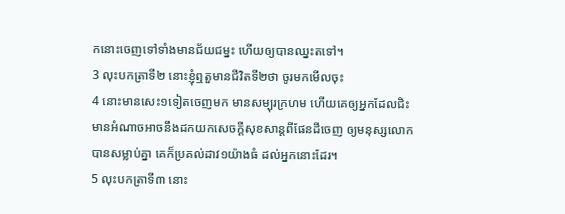កនោះចេញទៅទាំងមានជ័យ‌ជម្នះ ហើយឲ្យបានឈ្នះតទៅ។
3 លុះបកត្រាទី២ នោះខ្ញុំឮតួមានជីវិតទី២ថា ចូរមកមើលចុះ
4 នោះមានសេះ១ទៀតចេញមក មានសម្បុរក្រហម ហើយគេឲ្យអ្នកដែលជិះ មានអំណាចអាចនឹងដកយកសេចក្ដីសុខសាន្តពីផែនដីចេញ ឲ្យមនុស្សលោកបានសម្លាប់គ្នា គេក៏ប្រគល់ដាវ១យ៉ាងធំ ដល់អ្នកនោះដែរ។
5 លុះបកត្រាទី៣ នោះ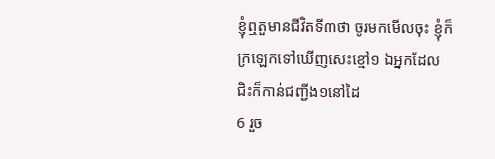ខ្ញុំឮតួមានជីវិតទី៣ថា ចូរមកមើលចុះ ខ្ញុំក៏ក្រឡេកទៅឃើញសេះខ្មៅ១ ឯអ្នកដែលជិះក៏កាន់ជញ្ជីង១នៅដៃ
6 រួច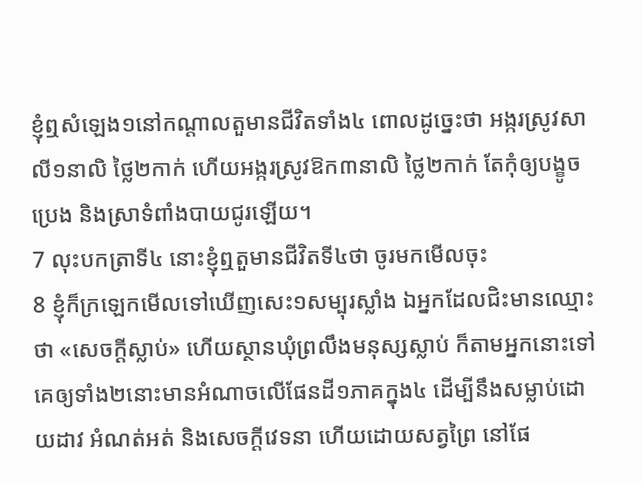ខ្ញុំឮសំឡេង១នៅកណ្តាលតួមានជីវិតទាំង៤ ពោលដូច្នេះថា អង្ករស្រូវ‌សាលី១នាលិ ថ្លៃ២កាក់ ហើយអង្ករស្រូវឱក៣នាលិ ថ្លៃ២កាក់ តែកុំឲ្យបង្ខូចប្រេង និងស្រាទំពាំង‌បាយ‌ជូរឡើយ។
7 លុះបកត្រាទី៤ នោះខ្ញុំឮតួមានជីវិតទី៤ថា ចូរមកមើលចុះ
8 ខ្ញុំក៏ក្រឡេកមើលទៅឃើញសេះ១សម្បុរស្លាំង ឯអ្នកដែលជិះមានឈ្មោះថា «សេចក្ដីស្លាប់» ហើយស្ថានឃុំព្រលឹងមនុស្សស្លាប់ ក៏តាមអ្នកនោះទៅ គេឲ្យទាំង២នោះមានអំណាចលើផែនដី១ភាគក្នុង៤ ដើម្បីនឹងសម្លាប់ដោយដាវ អំណត់អត់ និងសេចក្ដីវេទនា ហើយដោយសត្វព្រៃ នៅផែ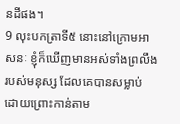នដីផង។
9 លុះបកត្រាទី៥ នោះនៅក្រោមអាសនៈ ខ្ញុំក៏ឃើញមានអស់ទាំងព្រលឹងរបស់មនុស្ស ដែលគេបានសម្លាប់ ដោយព្រោះកាន់តាម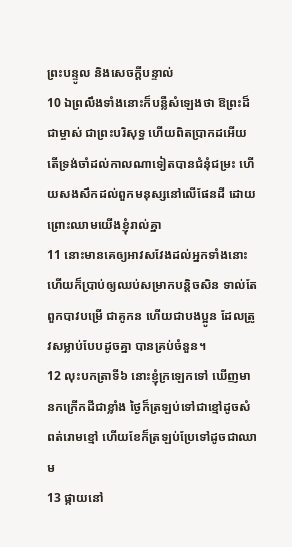ព្រះ‌បន្ទូល និងសេចក្ដីបន្ទាល់
10 ឯព្រលឹងទាំងនោះក៏បន្លឺសំឡេងថា ឱព្រះដ៏ជាម្ចាស់ ជាព្រះបរិសុទ្ធ ហើយពិតប្រាកដអើយ តើទ្រង់‌ចាំដល់កាលណាទៀតបានជំនុំជម្រះ ហើយសង‌សឹកដល់ពួកមនុស្សនៅលើផែនដី ដោយព្រោះឈាមយើងខ្ញុំរាល់គ្នា
11 នោះមានគេឲ្យអាវសវែងដល់អ្នកទាំងនោះ ហើយក៏ប្រាប់ឲ្យឈប់សម្រាកបន្តិចសិន ទាល់តែពួកបាវបម្រើ ជាគូ‌កន ហើយជាបងប្អូន ដែលត្រូវសម្លាប់បែបដូចគ្នា បានគ្រប់ចំនួន។
12 លុះបកត្រាទី៦ នោះខ្ញុំក្រឡេកទៅ ឃើញមានកក្រើកដីជាខ្លាំង ថ្ងៃក៏ត្រឡប់ទៅជាខ្មៅដូចសំពត់រោមខ្មៅ ហើយខែក៏ត្រឡប់ប្រែទៅដូចជាឈាម
13 ផ្កាយនៅ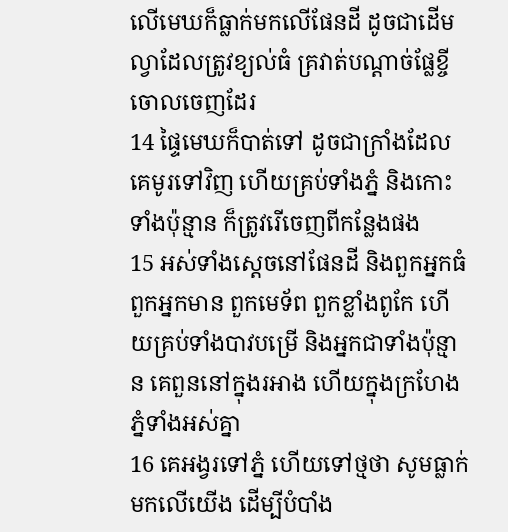លើមេឃក៏ធ្លាក់មកលើផែនដី ដូចជាដើមល្វាដែលត្រូវខ្យល់ធំ គ្រវាត់បណ្តាច់ផ្លែខ្ចីចោលចេញដែរ
14 ផ្ទៃមេឃក៏បាត់ទៅ ដូចជាក្រាំងដែលគេមូរទៅវិញ ហើយគ្រប់ទាំងភ្នំ និងកោះទាំងប៉ុន្មាន ក៏ត្រូវរើចេញពីកន្លែងផង
15 អស់ទាំងស្តេចនៅផែនដី និងពួកអ្នកធំ ពួកអ្នកមាន ពួកមេទ័ព ពួកខ្លាំងពូកែ ហើយគ្រប់ទាំងបាវបម្រើ និងអ្នកជាទាំងប៉ុន្មាន គេពួននៅក្នុងរអាង ហើយក្នុងក្រហែងភ្នំទាំងអស់គ្នា
16 គេអង្វរទៅភ្នំ ហើយទៅថ្មថា សូមធ្លាក់មកលើយើង ដើម្បីបំបាំង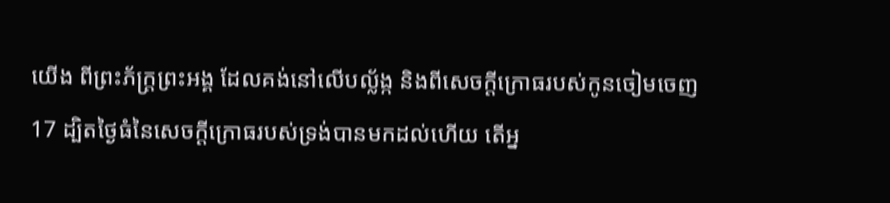យើង ពីព្រះ‌‌ភ័ក្ត្រព្រះ‌អង្គ ដែលគង់នៅលើបល្ល័ង្ក និងពីសេចក្ដីក្រោធរបស់កូនចៀមចេញ
17 ដ្បិតថ្ងៃធំនៃសេចក្ដីក្រោធរបស់ទ្រង់បានមកដល់ហើយ តើអ្ន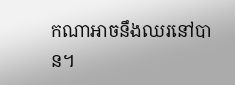កណាអាចនឹងឈរនៅបាន។